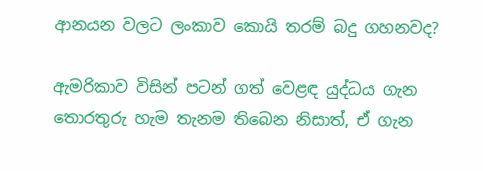ආනයන වලට ලංකාව කොයි තරම් බදු ගහනවද?

ඇමරිකාව විසින් පටන් ගත් වෙළඳ යුද්ධය ගැන තොරතුරු හැම තැනම තිබෙන නිසාත්, ඒ ගැන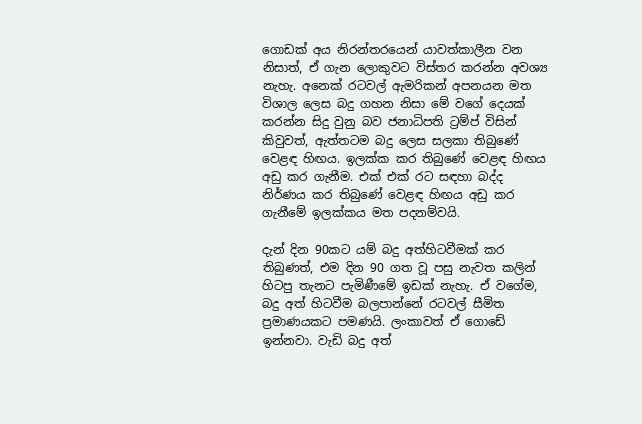ගොඩක් අය නිරන්තරයෙන් යාවත්කාලීන වන නිසාත්, ඒ ගැන ලොකුවට විස්තර කරන්න අවශ්‍ය නැහැ. අනෙක් රටවල් ඇමරිකන් අපනයන මත විශාල ලෙස බදු ගහන නිසා මේ වගේ දෙයක් කරන්න සිදු වුනු බව ජනාධිපති ට්‍රම්ප් විසින් කිවුවත්, ඇත්තටම බදු ලෙස සලකා තිබුණේ වෙළඳ හිඟය. ඉලක්ක කර තිබුණේ වෙළඳ හිඟය අඩු කර ගැනීම. එක් එක් රට සඳහා බද්ද නිර්ණය කර තිබුණේ වෙළඳ හිඟය අඩු කර ගැනීමේ ඉලක්කය මත පදනම්වයි.

දැන් දින 90කට යම් බදු අත්හිටවීමක් කර තිබුණත්, එම දින 90 ගත වූ පසු නැවත කලින් හිටපු තැනට පැමිණීමේ ඉඩක් නැහැ. ඒ වගේම, බදු අත් හිටවීම බලපාන්නේ රටවල් සීමිත ප්‍රමාණයකට පමණයි. ලංකාවත් ඒ ගොඩේ ඉන්නවා. වැඩි බදු අත්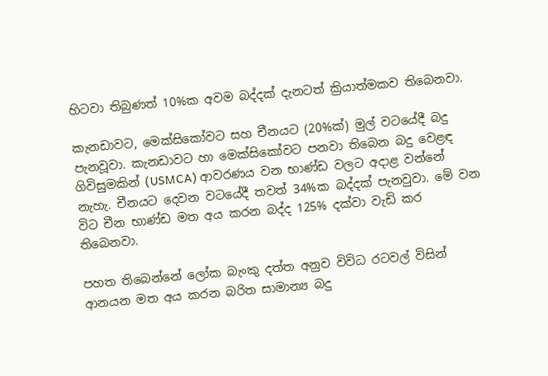හිටවා තිබුණත් 10%ක අවම බද්දක්‌ දැනටත් ක්‍රියාත්මකව තිබෙනවා.

කැනඩාවට, මෙක්සිකෝවට සහ චීනයට (20%ක්) මුල් වටයේදී බදු පැනවූවා. කැනඩාවට හා මෙක්සිකෝවට පනවා තිබෙන බදු වෙළඳ ගිවිසුමකින් (USMCA) ආවරණය වන භාණ්ඩ වලට අදාළ වන්නේ නැහැ. චීනයට දෙවන වටයේදී තවත් 34%ක බද්දක් පැනවුවා. මේ වන විට චීන භාණ්ඩ මත අය කරන බද්ද 125% දක්වා වැඩි කර තිබෙනවා.

පහත තිබෙන්නේ ලෝක බැංකු දත්ත අනුව විවිධ රටවල් විසින් ආනයන මත අය කරන බරිත සාමාන්‍ය බදු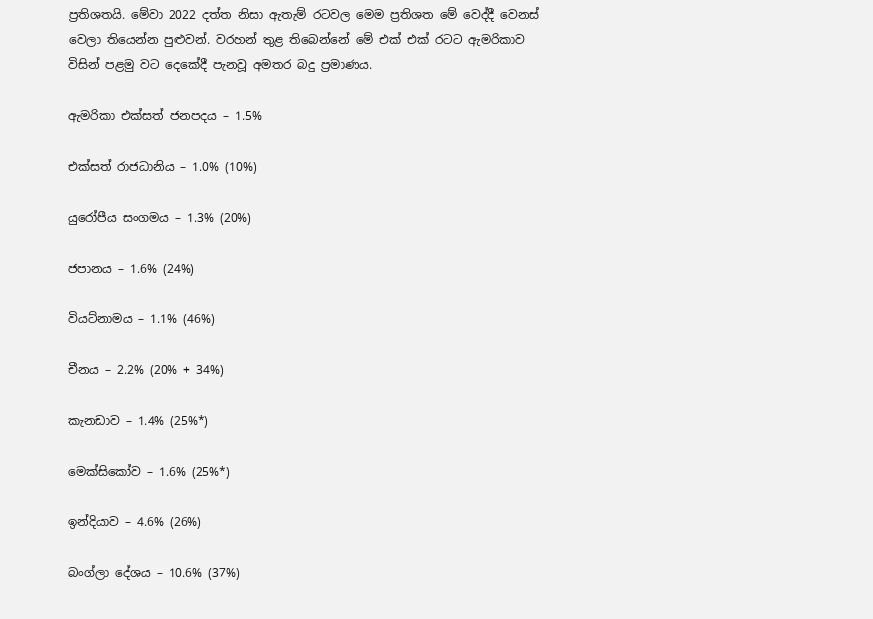ප්‍රතිශතයි. මේවා 2022 දත්ත නිසා ඇතැම් රටවල මෙම ප්‍රතිශත මේ වෙද්දී වෙනස් වෙලා තියෙන්න පුළුවන්. වරහන් තුළ තිබෙන්නේ මේ එක් එක් රටට ඇමරිකාව විසින් පළමු වට දෙකේදී පැනවූ අමතර බදු ප්‍රමාණය.

ඇමරිකා එක්සත් ජනපදය – 1.5%

එක්සත් රාජධානිය – 1.0% (10%)

යුරෝපීය සංගමය – 1.3% (20%)

ජපානය – 1.6% (24%)

වියට්නාමය – 1.1% (46%)

චීනය – 2.2% (20% + 34%)

කැනඩාව – 1.4% (25%*)

මෙක්සිකෝව – 1.6% (25%*)

ඉන්දියාව – 4.6% (26%)

බංග්ලා දේශය – 10.6% (37%)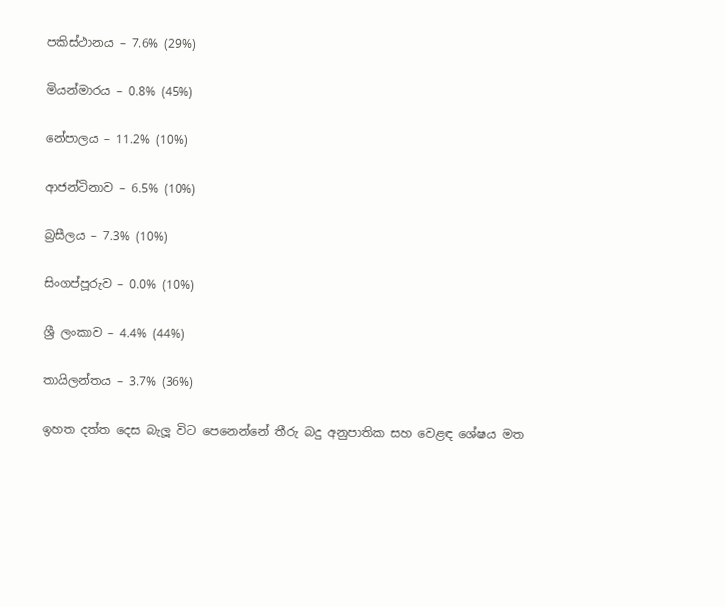පකිස්ථානය – 7.6% (29%)

මියන්මාරය – 0.8% (45%)

නේපාලය – 11.2% (10%)

ආජන්ටිනාව – 6.5% (10%)

බ්‍රසීලය – 7.3% (10%)

සිංගප්පූරුව – 0.0% (10%)

ශ්‍රී ලංකාව – 4.4% (44%)

තායිලන්තය – 3.7% (36%)

ඉහත දත්ත දෙස බැලූ විට පෙනෙන්නේ තීරු බදු අනුපාතික සහ වෙළඳ ශේෂය මත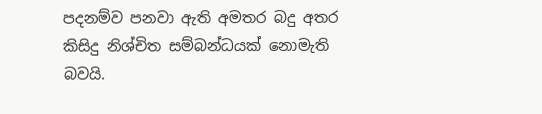පදනම්ව පනවා ඇති අමතර බදු අතර කිසිදු නිශ්චිත සම්බන්ධයක් නොමැති බවයි.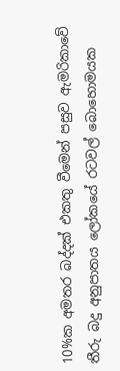10%ක අමතර බද්දක් එකතු වීමෙන් පසුව ඇමරිකාවේ තීරු බදු අනුපාතය ලෝකයේ රටවල් බොහොමයක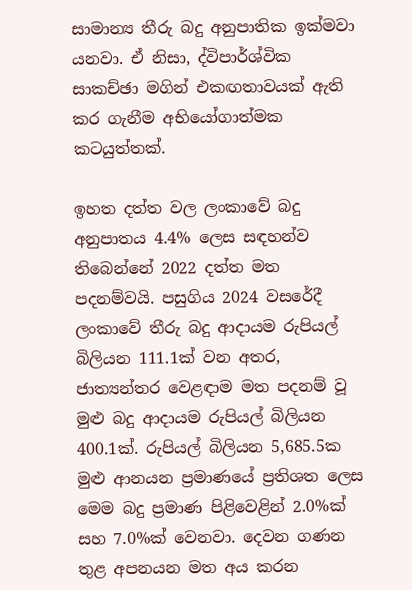සාමාන්‍ය තීරු බදු අනුපාතික ඉක්මවා යනවා. ඒ නිසා, ද්විපාර්ශ්වික සාකච්ඡා මගින් එකඟතාවයක් ඇති කර ගැනීම අභියෝගාත්මක කටයුත්තක්.

ඉහත දත්ත වල ලංකාවේ බදු අනුපාතය 4.4% ලෙස සඳහන්ව තිබෙන්නේ 2022 දත්ත මත පදනම්වයි. පසුගිය 2024 වසරේදී ලංකාවේ තීරු බදු ආදායම රුපියල් බිලියන 111.1ක් වන අතර, ජාත්‍යන්තර වෙළඳාම මත පදනම් වූ මුළු බදු ආදායම රුපියල් බිලියන 400.1ක්. රුපියල් බිලියන 5,685.5ක මුළු ආනයන ප්‍රමාණයේ ප්‍රතිශත ලෙස මෙම බදු ප්‍රමාණ පිළිවෙළින් 2.0%ක් සහ 7.0%ක් වෙනවා. දෙවන ගණන තුළ අපනයන මත අය කරන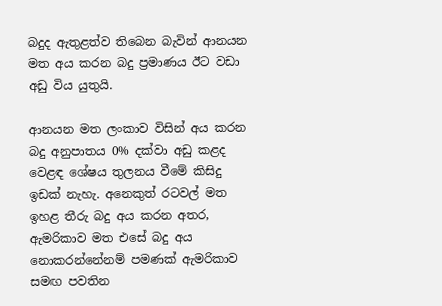බදුද ඇතුළත්ව තිබෙන බැවින් ආනයන මත අය කරන බදු ප්‍රමාණය ඊට වඩා අඩු විය යුතුයි.

ආනයන මත ලංකාව විසින් අය කරන බදු අනුපාතය 0% දක්වා අඩු කළද වෙළඳ ශේෂය තුලනය වීමේ කිසිදු ඉඩක් නැහැ. අනෙකුත් රටවල් මත ඉහළ තීරු බදු අය කරන අතර, ඇමරිකාව මත එසේ බදු අය නොකරන්නේනම් පමණක් ඇමරිකාව සමඟ පවතින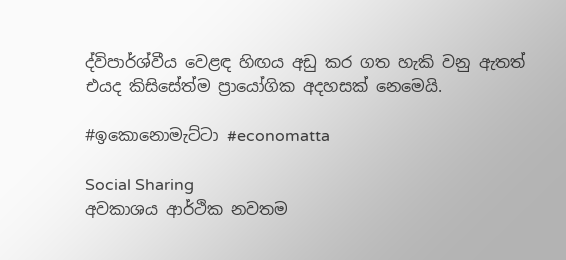ද්විපාර්ශ්වීය වෙළඳ හිඟය අඩු කර ගත හැකි වනු ඇතත් එයද කිසිසේත්ම ප්‍රායෝගික අදහසක් නෙමෙයි.

#ඉකොනොමැට්ටා #economatta

Social Sharing
අවකාශය ආර්ථික නවතම